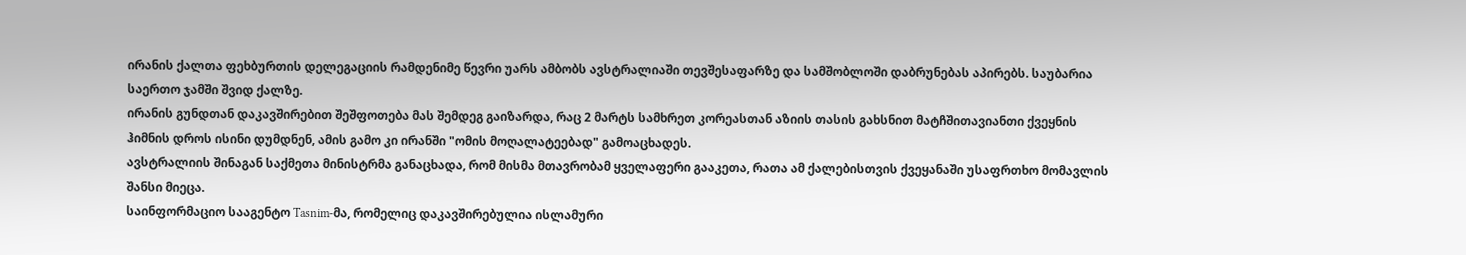ირანის ქალთა ფეხბურთის დელეგაციის რამდენიმე წევრი უარს ამბობს ავსტრალიაში თევშესაფარზე და სამშობლოში დაბრუნებას აპირებს. საუბარია საერთო ჯამში შვიდ ქალზე.
ირანის გუნდთან დაკავშირებით შეშფოთება მას შემდეგ გაიზარდა, რაც 2 მარტს სამხრეთ კორეასთან აზიის თასის გახსნით მატჩშითავიანთი ქვეყნის ჰიმნის დროს ისინი დუმდნენ, ამის გამო კი ირანში "ომის მოღალატეებად" გამოაცხადეს.
ავსტრალიის შინაგან საქმეთა მინისტრმა განაცხადა, რომ მისმა მთავრობამ ყველაფერი გააკეთა, რათა ამ ქალებისთვის ქვეყანაში უსაფრთხო მომავლის შანსი მიეცა.
საინფორმაციო სააგენტო Tasnim-მა, რომელიც დაკავშირებულია ისლამური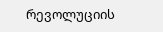რევოლუციის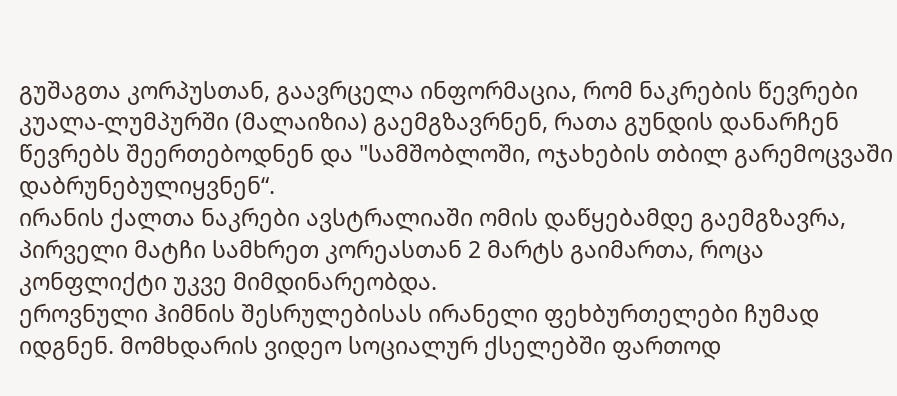გუშაგთა კორპუსთან, გაავრცელა ინფორმაცია, რომ ნაკრების წევრები კუალა-ლუმპურში (მალაიზია) გაემგზავრნენ, რათა გუნდის დანარჩენ წევრებს შეერთებოდნენ და "სამშობლოში, ოჯახების თბილ გარემოცვაში დაბრუნებულიყვნენ“.
ირანის ქალთა ნაკრები ავსტრალიაში ომის დაწყებამდე გაემგზავრა, პირველი მატჩი სამხრეთ კორეასთან 2 მარტს გაიმართა, როცა კონფლიქტი უკვე მიმდინარეობდა.
ეროვნული ჰიმნის შესრულებისას ირანელი ფეხბურთელები ჩუმად იდგნენ. მომხდარის ვიდეო სოციალურ ქსელებში ფართოდ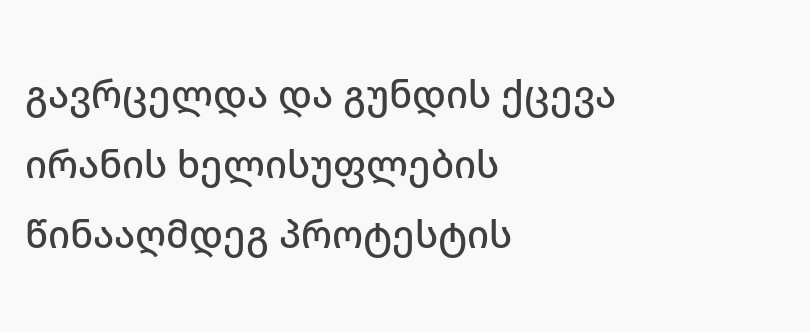გავრცელდა და გუნდის ქცევა ირანის ხელისუფლების წინააღმდეგ პროტესტის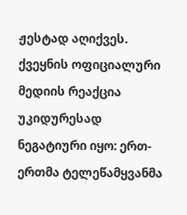ჟესტად აღიქვეს.
ქვეყნის ოფიციალური მედიის რეაქცია უკიდურესად ნეგატიური იყო: ერთ-ერთმა ტელეწამყვანმა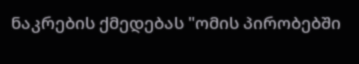ნაკრების ქმედებას "ომის პირობებში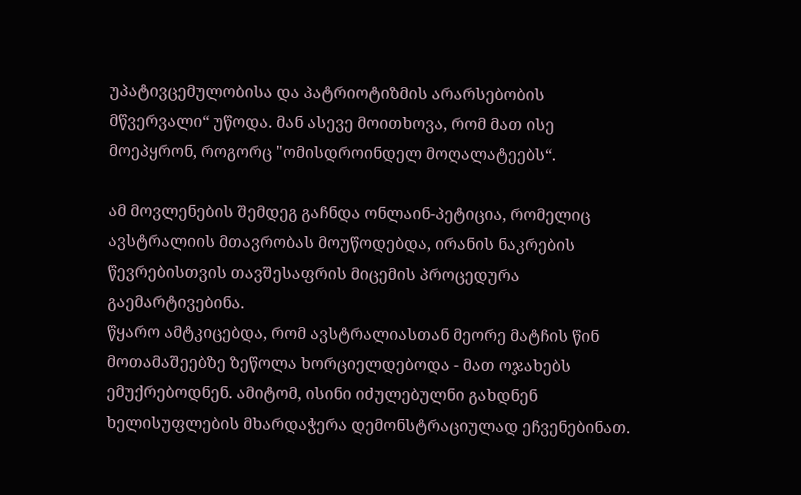უპატივცემულობისა და პატრიოტიზმის არარსებობის მწვერვალი“ უწოდა. მან ასევე მოითხოვა, რომ მათ ისე მოეპყრონ, როგორც "ომისდროინდელ მოღალატეებს“.

ამ მოვლენების შემდეგ გაჩნდა ონლაინ-პეტიცია, რომელიც ავსტრალიის მთავრობას მოუწოდებდა, ირანის ნაკრების წევრებისთვის თავშესაფრის მიცემის პროცედურა გაემარტივებინა.
წყარო ამტკიცებდა, რომ ავსტრალიასთან მეორე მატჩის წინ მოთამაშეებზე ზეწოლა ხორციელდებოდა - მათ ოჯახებს ემუქრებოდნენ. ამიტომ, ისინი იძულებულნი გახდნენ ხელისუფლების მხარდაჭერა დემონსტრაციულად ეჩვენებინათ.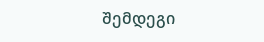შემდეგი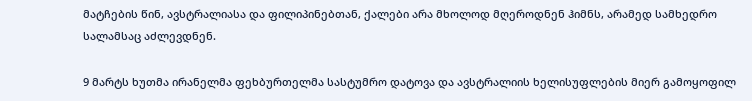მატჩების წინ, ავსტრალიასა და ფილიპინებთან, ქალები არა მხოლოდ მღეროდნენ ჰიმნს, არამედ სამხედრო სალამსაც აძლევდნენ.

9 მარტს ხუთმა ირანელმა ფეხბურთელმა სასტუმრო დატოვა და ავსტრალიის ხელისუფლების მიერ გამოყოფილ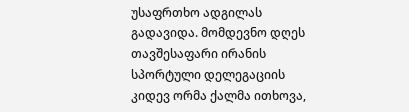უსაფრთხო ადგილას გადავიდა. მომდევნო დღეს თავშესაფარი ირანის სპორტული დელეგაციის კიდევ ორმა ქალმა ითხოვა,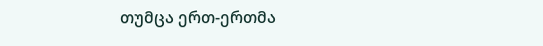თუმცა ერთ-ერთმა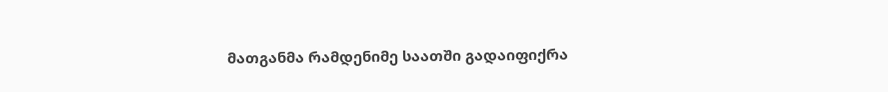მათგანმა რამდენიმე საათში გადაიფიქრა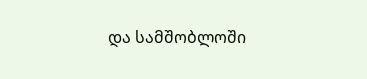და სამშობლოში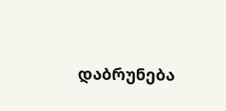დაბრუნება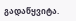გადაწყვიტა.